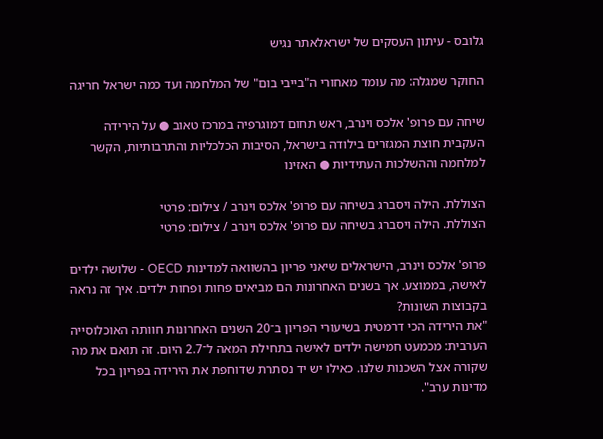גלובס - עיתון העסקים של ישראלאתר נגיש

החוקר שמגלה: מה עומד מאחורי ה"בייבי בום" של המלחמה ועד כמה ישראל חריגה

שיחה עם פרופ' אלכס וינרב, ראש תחום דמוגרפיה במרכז טאוב ● על הירידה העקבית חוצת המגזרים בילודה בישראל, הסיבות הכלכליות והתרבותיות, הקשר למלחמה וההשלכות העתידיות ● האזינו

הצוללת. הילה ויסברג בשיחה עם פרופ' אלכס וינרב / צילום: פרטי
הצוללת. הילה ויסברג בשיחה עם פרופ' אלכס וינרב / צילום: פרטי

פרופ' אלכס וינרב, הישראלים שיאני פריון בהשוואה למדינות OECD - שלושה ילדים לאישה, בממוצע. אך בשנים האחרונות הם מביאים פחות ופחות ילדים. איך זה נראה בקבוצות השונות?
"את הירידה הכי דרמטית בשיעורי הפריון ב־20 השנים האחרונות חוותה האוכלוסייה הערבית: מכמעט חמישה ילדים לאישה בתחילת המאה ל־2.7 היום. זה תואם את מה שקורה אצל השכנות שלנו. כאילו יש יד נסתרת שדוחפת את הירידה בפריון בכל מדינות ערב".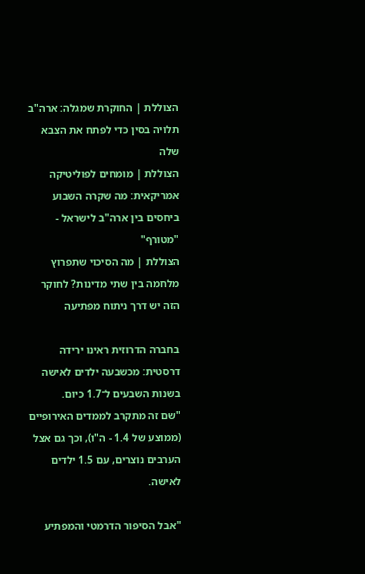הצוללת | החוקרת שמגלה: ארה"ב תלויה בסין כדי לפתח את הצבא שלה
הצוללת | מומחים לפוליטיקה אמריקאית: מה שקרה השבוע ביחסים בין ארה"ב לישראל - "מטורף"
הצוללת | מה הסיכוי שתפרוץ מלחמה בין שתי מדינות? לחוקר הזה יש דרך ניתוח מפתיעה

בחברה הדרוזית ראינו ירידה דרסטית: מכשבעה ילדים לאישה בשנות השבעים ל־1.7 כיום.
"שם זה מתקרב לממדים האירופיים (ממוצע של 1.4 - ה"ו), וכך גם אצל הערבים נוצרים, עם 1.5 ילדים לאישה.

"אבל הסיפור הדרמטי והמפתיע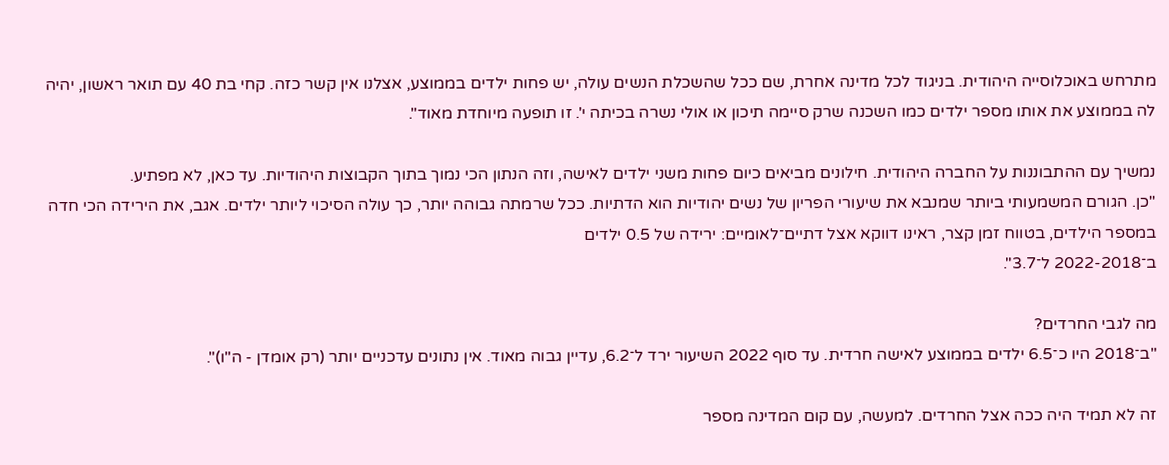מתרחש באוכלוסייה היהודית. בניגוד לכל מדינה אחרת, שם ככל שהשכלת הנשים עולה, יש פחות ילדים בממוצע, אצלנו אין קשר כזה. קחי בת 40 עם תואר ראשון, יהיה לה בממוצע את אותו מספר ילדים כמו השכנה שרק סיימה תיכון או אולי נשרה בכיתה י'. זו תופעה מיוחדת מאוד".

נמשיך עם ההתבוננות על החברה היהודית. חילונים מביאים כיום פחות משני ילדים לאישה, וזה הנתון הכי נמוך בתוך הקבוצות היהודיות. עד כאן, לא מפתיע.
"כן. הגורם המשמעותי ביותר שמנבא את שיעורי הפריון של נשים יהודיות הוא הדתיות. ככל שרמתה גבוהה יותר, כך עולה הסיכוי ליותר ילדים. אגב, את הירידה הכי חדה במספר הילדים, בטווח זמן קצר, ראינו דווקא אצל דתיים־לאומיים: ירידה של 0.5 ילדים
ב־2022-2018 ל־3.7".

מה לגבי החרדים?
"ב־2018 היו כ־6.5 ילדים בממוצע לאישה חרדית. עד סוף 2022 השיעור ירד ל־6.2, עדיין גבוה מאוד. אין נתונים עדכניים יותר (רק אומדן - ה"ו)".

זה לא תמיד היה ככה אצל החרדים. למעשה, עם קום המדינה מספר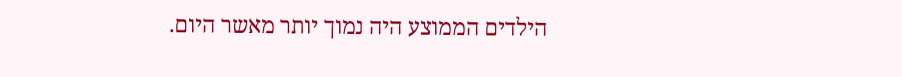הילדים הממוצע היה נמוך יותר מאשר היום.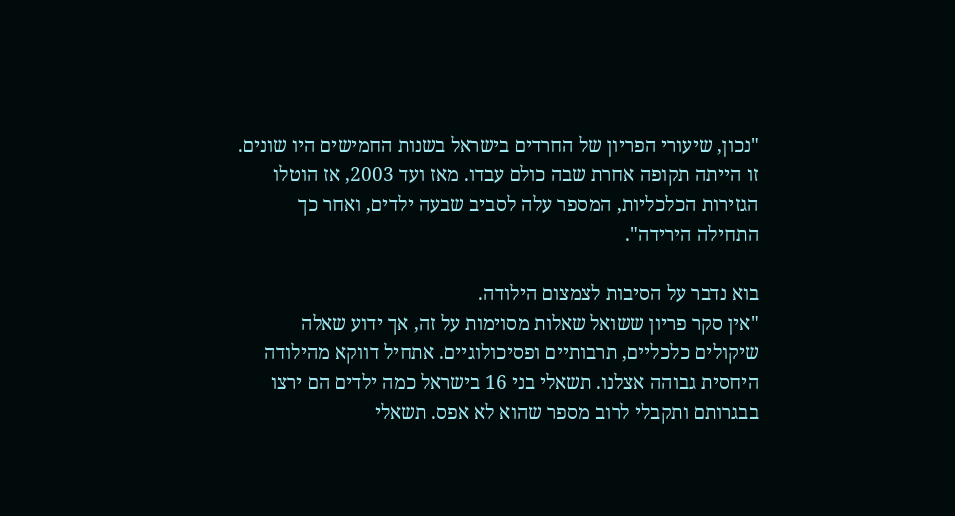"נכון, שיעורי הפריון של החרדים בישראל בשנות החמישים היו שונים. זו הייתה תקופה אחרת שבה כולם עבדו. מאז ועד 2003, אז הוטלו הגזירות הכלכליות, המספר עלה לסביב שבעה ילדים, ואחר כך התחילה הירידה".

בוא נדבר על הסיבות לצמצום הילודה.
"אין סקר פריון ששואל שאלות מסוימות על זה, אך ידוע שאלה שיקולים כלכליים, תרבותיים ופסיכולוגיים. אתחיל דווקא מהילודה היחסית גבוהה אצלנו. תשאלי בני 16 בישראל כמה ילדים הם ירצו בבגרותם ותקבלי לרוב מספר שהוא לא אפס. תשאלי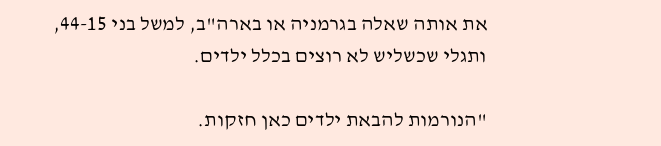את אותה שאלה בגרמניה או בארה"ב, למשל בני 44-15, ותגלי שכשליש לא רוצים בכלל ילדים.

"הנורמות להבאת ילדים כאן חזקות.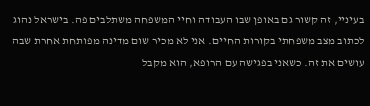בעיניי, זה קשור גם באופן שבו העבודה וחיי המשפחה משתלבים פה. בישראל נהוג לכתוב מצב משפחתי בקורות החיים. אני לא מכיר שום מדינה מפותחת אחרת שבה עושים את זה. כשאני בפגישה עם הרופא, הוא מקבל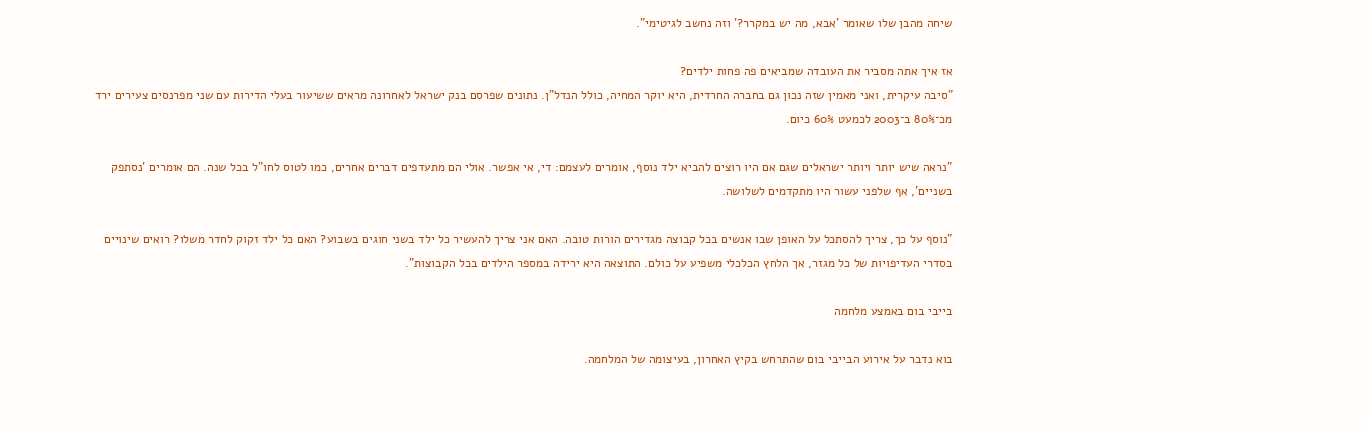שיחה מהבן שלו שאומר 'אבא, מה יש במקרר?' וזה נחשב לגיטימי".

אז איך אתה מסביר את העובדה שמביאים פה פחות ילדים?
"סיבה עיקרית, ואני מאמין שזה נכון גם בחברה החרדית, היא יוקר המחיה, כולל הנדל"ן. נתונים שפרסם בנק ישראל לאחרונה מראים ששיעור בעלי הדירות עם שני מפרנסים צעירים ירד מכ־80% ב־2003 לכמעט 60% כיום.

"נראה שיש יותר ויותר ישראלים שגם אם היו רוצים להביא ילד נוסף, אומרים לעצמם: די, אי אפשר. אולי הם מתעדפים דברים אחרים, כמו לטוס לחו"ל בכל שנה. הם אומרים 'נסתפק בשניים', אף שלפני עשור היו מתקדמים לשלושה.

"נוסף על כך, צריך להסתכל על האופן שבו אנשים בכל קבוצה מגדירים הורות טובה. האם אני צריך להעשיר כל ילד בשני חוגים בשבוע? האם כל ילד זקוק לחדר משלו? רואים שינויים בסדרי העדיפויות של כל מגזר, אך הלחץ הכלכלי משפיע על כולם. התוצאה היא ירידה במספר הילדים בכל הקבוצות".

בייבי בום באמצע מלחמה

בוא נדבר על אירוע הבייבי בום שהתרחש בקיץ האחרון, בעיצומה של המלחמה.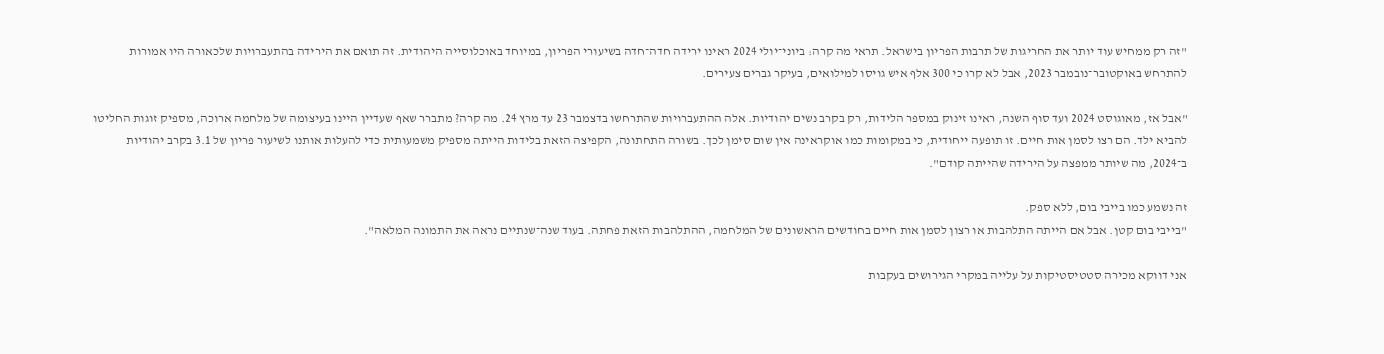"זה רק ממחיש עוד יותר את החריגות של תרבות הפריון בישראל. תראי מה קרה: ביוני־יולי 2024 ראינו ירידה חדה־חדה בשיעורי הפריון, במיוחד באוכלוסייה היהודית. זה תואם את הירידה בהתעברויות שלכאורה היו אמורות להתרחש באוקטובר־נובמבר 2023, אבל לא קרו כי 300 אלף איש גויסו למילואים, בעיקר גברים צעירים.

"אבל אז, מאוגוסט 2024 ועד סוף השנה, ראינו זינוק במספר הלידות, רק בקרב נשים יהודיות. אלה ההתעברויות שהתרחשו בדצמבר 23 עד מרץ 24. מה קרה? מתברר שאף שעדיין היינו בעיצומה של מלחמה ארוכה, מספיק זוגות החליטו להביא ילד. הם רצו לסמן אות חיים. זו תופעה ייחודית, כי במקומות כמו אוקראינה אין שום סימן לכך. בשורה התחתונה, הקפיצה הזאת בלידות הייתה מספיק משמעותית כדי להעלות אותנו לשיעור פריון של 3.1 בקרב יהודיות ב־2024, מה שיותר ממפצה על הירידה שהייתה קודם".

זה נשמע כמו בייבי בום, ללא ספק.
"בייבי בום קטן. אבל אם הייתה התלהבות או רצון לסמן אות חיים בחודשים הראשונים של המלחמה, ההתלהבות הזאת פחתה. בעוד שנה־שנתיים נראה את התמונה המלאה".

אני דווקא מכירה סטטיסטיקות על עלייה במקרי הגירושים בעקבות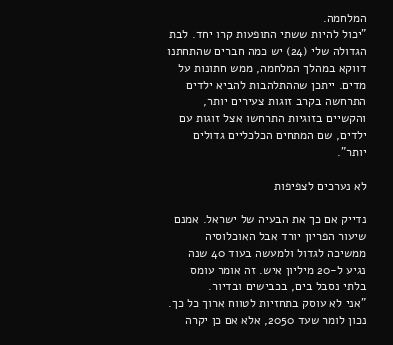המלחמה.
"יכול להיות ששתי התופעות קרו יחד. לבת הגדולה שלי (24) יש כמה חברים שהתחתנו דווקא במהלך המלחמה, ממש חתונות על מדים. ייתכן שההתלהבות להביא ילדים התרחשה בקרב זוגות צעירים יותר, והקשיים בזוגיות התרחשו אצל זוגות עם ילדים, שם המתחים הכלכליים גדולים יותר".

לא נערכים לצפיפות

נדייק אם כך את הבעיה של ישראל. אמנם שיעור הפריון יורד אבל האוכלוסיה ממשיכה לגדול ולמעשה בעוד 40 שנה נגיע ל-20 מיליון איש. זה אומר עומס בלתי נסבל בים, בכבישים ובדיור.
"אני לא עוסק בתחזיות לטווח ארוך כל כך. נכון לומר שעד 2050, אלא אם כן יקרה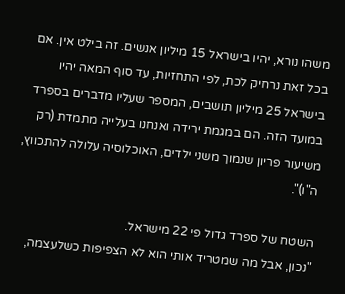משהו נורא, יהיו בישראל 15 מיליון אנשים. זה בילט אין. אם בכל זאת נרחיק לכת, לפי התחזיות, עד סוף המאה יהיו בישראל 25 מיליון תושבים, המספר שעליו מדברים בספרד במועד הזה. הם במגמת ירידה ואנחנו בעלייה מתמדת (רק משיעור פריון שנמוך משני ילדים, האוכלוסיה עלולה להתכווץ, ה"ו)".

השטח של ספרד גדול פי 22 מישראל.
"נכון, אבל מה שמטריד אותי הוא לא הצפיפות כשלעצמה,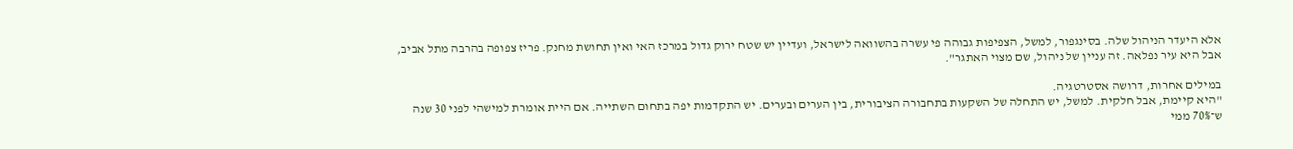אלא היעדר הניהול שלה. בסינגפור, למשל, הצפיפות גבוהה פי עשרה בהשוואה לישראל, ועדיין יש שטח ירוק גדול במרכז האי ואין תחושת מחנק. פריז צפופה בהרבה מתל אביב, אבל היא עיר נפלאה. זה עניין של ניהול, שם מצוי האתגר".

במילים אחרות, דרושה אסטרטגיה.
"היא קיימת, אבל חלקית. למשל, יש התחלה של השקעות בתחבורה הציבורית, בין הערים ובערים. יש התקדמות יפה בתחום השתייה. אם היית אומרת למישהי לפני 30 שנה ש־70% ממי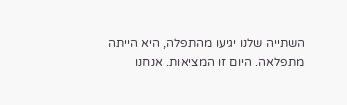השתייה שלנו יגיעו מהתפלה, היא הייתה מתפלאה. היום זו המציאות. אנחנו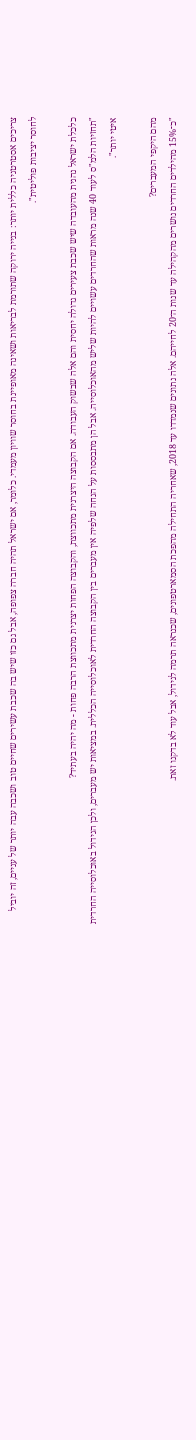צריכים אסטרטגיה כללית יותר: בנייה ירוקה שתורמת לבריאות ושאינה מאופיינת בחוסר שוויון מעמדי. כלומר, אם ישראל תהיה חברה צפופה, אבל גם כזו שיש בה שכבת עשירים שחיים טוב ושכבה עבה יותר של עניים, זה יוביל לחוסר יציבות פוליטית".

כלכלת ישראל נהנית מהעובדה שיש שכבת צעירים גדולה יחסית והם אלה שבשוק העבודה. אם הקבוצה היצרנית מתכווצת, והקבוצה הפחות יצרנית מתכווצת הרבה פחות - מה יהיה בעתיד?
"תחזיות הלמ"ס לעוד 40 שנה מראות שהחרדים עשויים להיות שליש מהאוכלוסייה. אבל הן מתבססות על הנחה שלפיה אין מעברים בין הקבוצה החרדית לאוכלוסייה הכללית. במציאות יש מעברים, ולכן הגידול באוכלוסייה החרדית איטי יותר".

מהם היקפי המעברים?
"כ־15% מהילדים החרדים נושרים מהקהילה עד שנות ה־20 לחייהם. אלה נתונים שנמדדו עד 2018, שאחריה התחילה מהפכת הסמארטפונים, שכנראה תרמה לגידול, אבל עוד לא בדקנו זאת.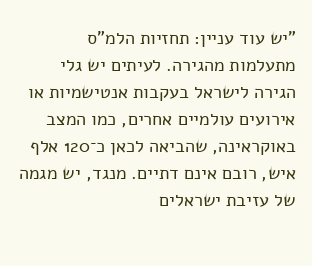"יש עוד עניין: תחזיות הלמ"ס מתעלמות מהגירה. לעיתים יש גלי הגירה לישראל בעקבות אנטישמיות או אירועים עולמיים אחרים, כמו המצב באוקראינה, שהביאה לכאן כ־120 אלף איש, רובם אינם דתיים. מנגד, יש מגמה של עזיבת ישראלים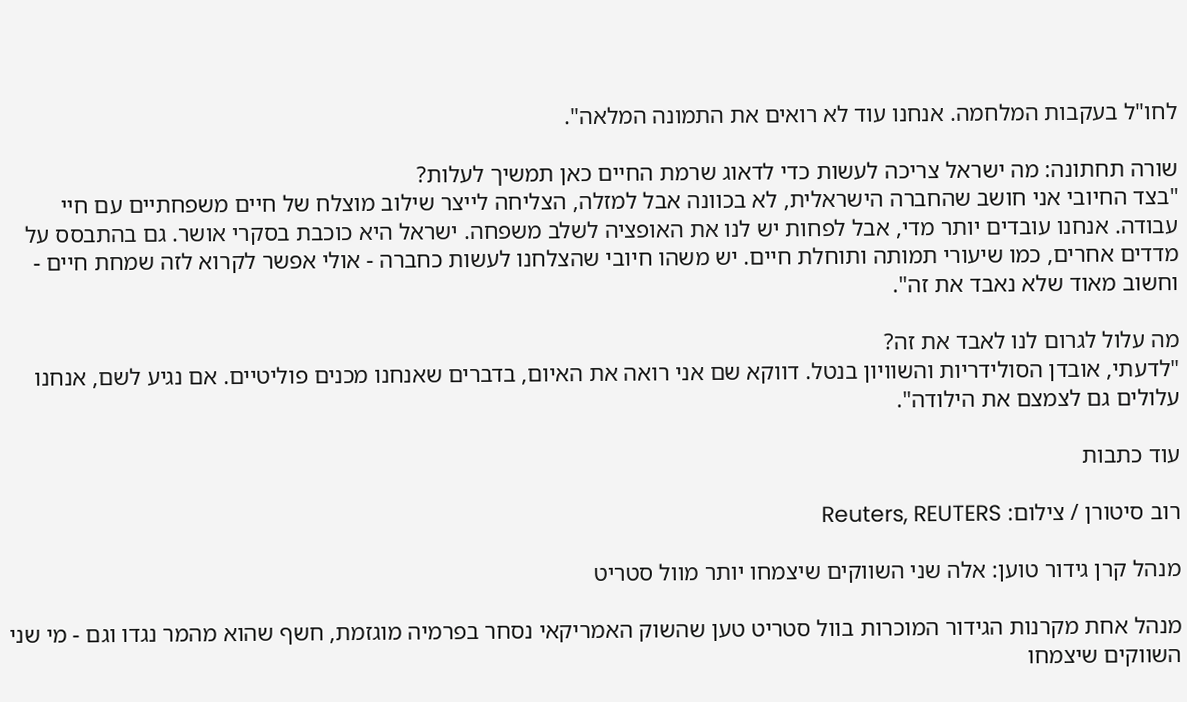לחו"ל בעקבות המלחמה. אנחנו עוד לא רואים את התמונה המלאה".

שורה תחתונה: מה ישראל צריכה לעשות כדי לדאוג שרמת החיים כאן תמשיך לעלות?
"בצד החיובי אני חושב שהחברה הישראלית, לא בכוונה אבל למזלה, הצליחה לייצר שילוב מוצלח של חיים משפחתיים עם חיי עבודה. אנחנו עובדים יותר מדי, אבל לפחות יש לנו את האופציה לשלב משפחה. ישראל היא כוכבת בסקרי אושר. גם בהתבסס על מדדים אחרים, כמו שיעורי תמותה ותוחלת חיים. יש משהו חיובי שהצלחנו לעשות כחברה - אולי אפשר לקרוא לזה שמחת חיים - וחשוב מאוד שלא נאבד את זה".

מה עלול לגרום לנו לאבד את זה?
"לדעתי, אובדן הסולידריות והשוויון בנטל. דווקא שם אני רואה את האיום, בדברים שאנחנו מכנים פוליטיים. אם נגיע לשם, אנחנו עלולים גם לצמצם את הילודה".

עוד כתבות

רוב סיטורן / צילום: Reuters, REUTERS

מנהל קרן גידור טוען: אלה שני השווקים שיצמחו יותר מוול סטריט

מנהל אחת מקרנות הגידור המוכרות בוול סטריט טען שהשוק האמריקאי נסחר בפרמיה מוגזמת, חשף שהוא מהמר נגדו וגם - מי שני השווקים שיצמחו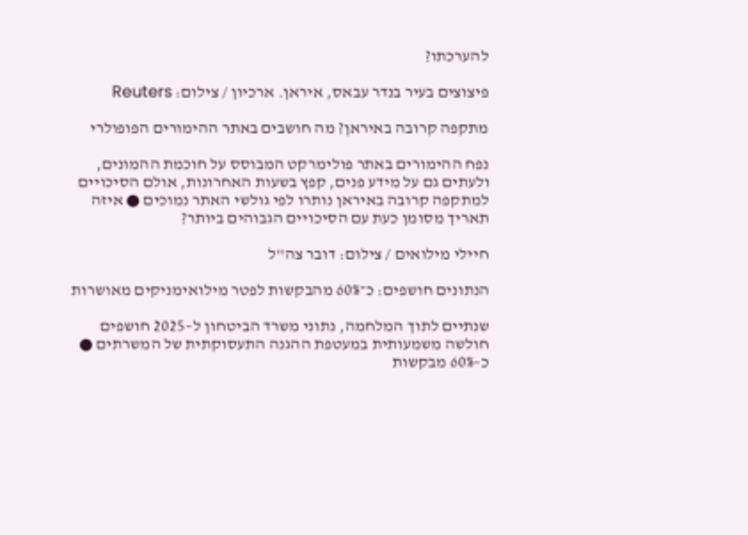להערכתו?

פיצוצים בעיר בנדר עבאס, איראן. ארכיון / צילום: Reuters

מתקפה קרובה באיראן? מה חושבים באתר ההימורים הפופולרי

נפח ההימורים באתר פולימרקט המבוסס על חוכמת ההמונים, ולעתים גם על מידע פנים, קפץ בשעות האחרונות, אולם הסיכויים למתקפה קרובה באיראן נותרו לפי גולשי האתר נמוכים ● איזה תאריך מסומן כעת עם הסיכויים הגבוהים ביותר?

חיילי מילואים / צילום: דובר צה''ל

הנתונים חושפים: כ־60% מהבקשות לפטר מילואימניקים מאושרות

שנתיים לתוך המלחמה, נתוני משרד הביטחון ל–2025 חושפים חולשה משמעותית במעטפת ההגנה התעסוקתית של המשרתים ● כ–60% מבקשות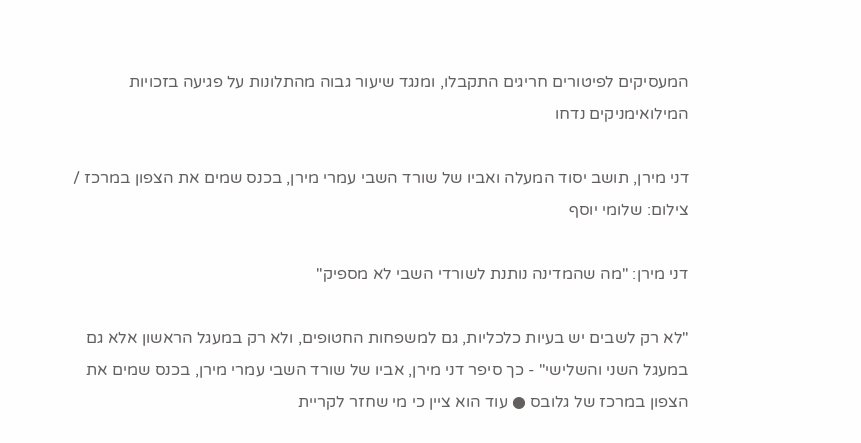המעסיקים לפיטורים חריגים התקבלו, ומנגד שיעור גבוה מהתלונות על פגיעה בזכויות המילואימניקים נדחו

דני מירן, תושב יסוד המעלה ואביו של שורד השבי עמרי מירן, בכנס שמים את הצפון במרכז / צילום: שלומי יוסף

דני מירן: "מה שהמדינה נותנת לשורדי השבי לא מספיק"

"לא רק לשבים יש בעיות כלכליות, גם למשפחות החטופים, ולא רק במעגל הראשון אלא גם במעגל השני והשלישי" - כך סיפר דני מירן, אביו של שורד השבי עמרי מירן, בכנס שמים את הצפון במרכז של גלובס ● עוד הוא ציין כי מי שחזר לקריית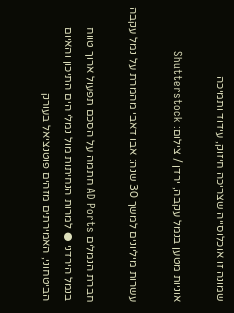שמונה זו אוכלוסייה שצריכה חיזוק, עידוד ותמיכה

אוניות מטען בנמל עקבה, ירדן / צילום: Shutterstock

עשרות מיליונים למשך 30 שנה: אבו דאבי מהמרת על נמל עקבה

חברת הנמלים AD Ports חתמה על הסכם תפעול ארוך טווח בנמל הירדני ● למרות הנחיתות מול נמלי הים התיכון והאיום הביטחוני, האמירתים מזהים פוטנציאל בעורק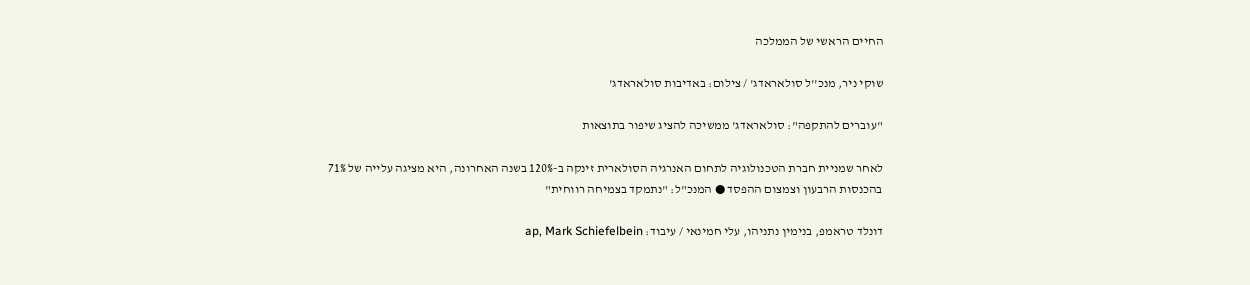החיים הראשי של הממלכה

שוקי ניר, מנכ''ל סולאראדג' / צילום: באדיבות סולאראדג'

"עוברים להתקפה": סולאראדג' ממשיכה להציג שיפור בתוצאות

לאחר שמניית חברת הטכנולוגיה לתחום האנרגיה הסולארית זינקה ב-120% בשנה האחרונה, היא מציגה עלייה של 71% בהכנסות הרבעון וצמצום ההפסד ● המנכ"ל: "נתמקד בצמיחה רווחית"

דונלד טראמפ, בנימין נתניהו, עלי חמינאי / עיבוד: ap, Mark Schiefelbein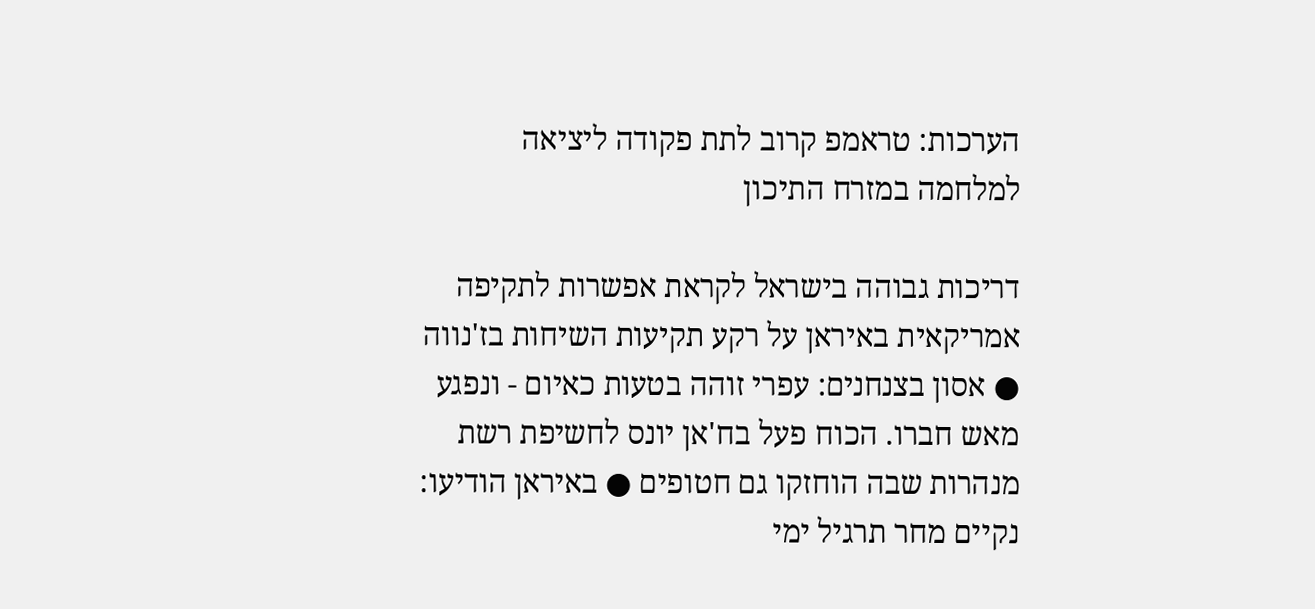הערכות: טראמפ קרוב לתת פקודה ליציאה למלחמה במזרח התיכון

דריכות גבוהה בישראל לקראת אפשרות לתקיפה אמריקאית באיראן על רקע תקיעות השיחות בז'נווה ● אסון בצנחנים: עפרי זוהה בטעות כאיום - ונפגע מאש חברו. הכוח פעל בח'אן יונס לחשיפת רשת מנהרות שבה הוחזקו גם חטופים ● באיראן הודיעו: נקיים מחר תרגיל ימי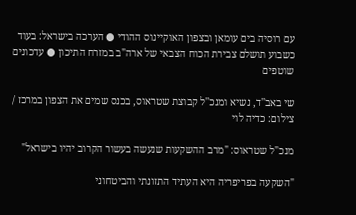עם רוסיה בים עומאן ובצפון האוקיינוס ההודי ● הערכה בישראל: בעוד כשבוע תושלם צבירת הכוח הצבאי של ארה"ב במזרח התיכון ● עדכונים שוטפים

שי באב''ד, נשיא ומנכ''ל קבוצת שטראוס, בכנס שמים את הצפון במרכז / צילום: כדיה לוי

מנכ"ל שטראוס: "מרב ההשקעות שנעשה בעשור הקרוב יהיו בישראל"

"השקעה בפריפריה היא העתיד התזונתי והביטחוני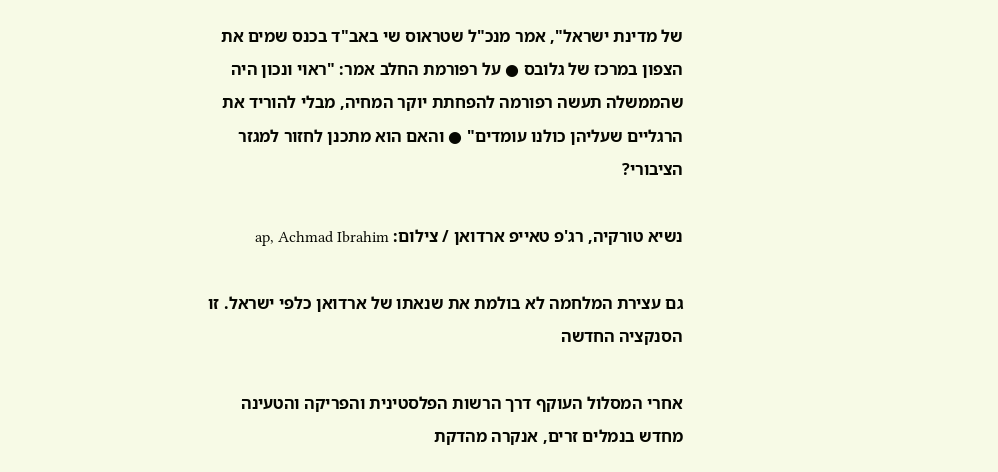של מדינת ישראל", אמר מנכ"ל שטראוס שי באב"ד בכנס שמים את הצפון במרכז של גלובס ● על רפורמת החלב אמר: "ראוי ונכון היה שהממשלה תעשה רפורמה להפחתת יוקר המחיה, מבלי להוריד את הרגליים שעליהן כולנו עומדים" ● והאם הוא מתכנן לחזור למגזר הציבורי?

נשיא טורקיה, רג'פ טאייפ ארדואן / צילום: ap, Achmad Ibrahim

גם עצירת המלחמה לא בולמת את שנאתו של ארדואן כלפי ישראל. זו הסנקציה החדשה

אחרי המסלול העוקף דרך הרשות הפלסטינית והפריקה והטעינה מחדש בנמלים זרים, אנקרה מהדקת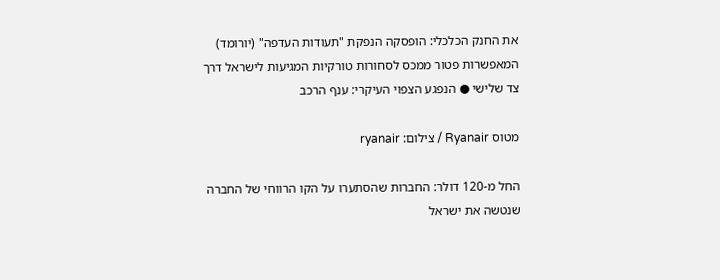את החנק הכלכלי: הופסקה הנפקת "תעודות העדפה" (יורומד) המאפשרות פטור ממכס לסחורות טורקיות המגיעות לישראל דרך צד שלישי ● הנפגע הצפוי העיקרי: ענף הרכב

מטוס Ryanair / צילום: ryanair

החל מ-120 דולר: החברות שהסתערו על הקו הרווחי של החברה שנטשה את ישראל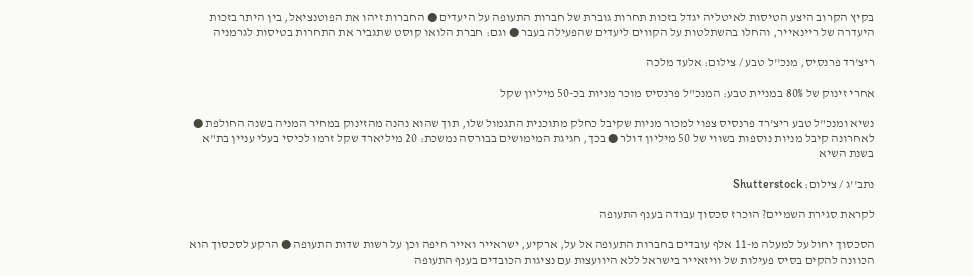בקיץ הקרוב היצע הטיסות לאיטליה יגדל בזכות תחרות גוברת של חברות התעופה על היעדים ● החברות זיהו את הפוטנציאל, בין היתר בזכות היעדרה של ריינאייר, והחלו בהשתלטות על הקווים ליעדים שהפעילה בעבר ● וגם: חברת הלואו קוסט שתגביר את התחרות בטיסות לגרמניה

ריצ'רד פרנסיס, מנכ''ל טבע / צילום: אלעד מלכה

אחרי זינוק של 80% במניית טבע: המנכ"ל פרנסיס מוכר מניות בכ-50 מיליון שקל

נשיא ומנכ"ל טבע ריצ'רד פרנסיס צפוי למכור מניות שקיבל כחלק מתוכנית התגמול שלו, תוך שהוא נהנה מהזינוק במחיר המניה בשנה החולפת ● לאחרונה קיבל מניות נוספות בשווי של 50 מיליון דולר ● בכך, חגיגת המימושים בבורסה נמשכת: 20 מיליארד שקל זרמו לכיסי בעלי עניין בת"א בשנת השיא

נתב''ג / צילום: Shutterstock

לקראת סגירת השמיים? הוכרז סכסוך עבודה בענף התעופה

הסכסוך יחול על למעלה מ-11 אלף עובדים בחברות התעופה אל על, ארקיע, ישראייר ואייר חיפה וכן על רשות שדות התעופה ● הרקע לסכסוך הוא הכוונה להקים בסיס פעילות של וויזאייר בישראל ללא היוועצות עם נציגות הכובדים בענף התעופה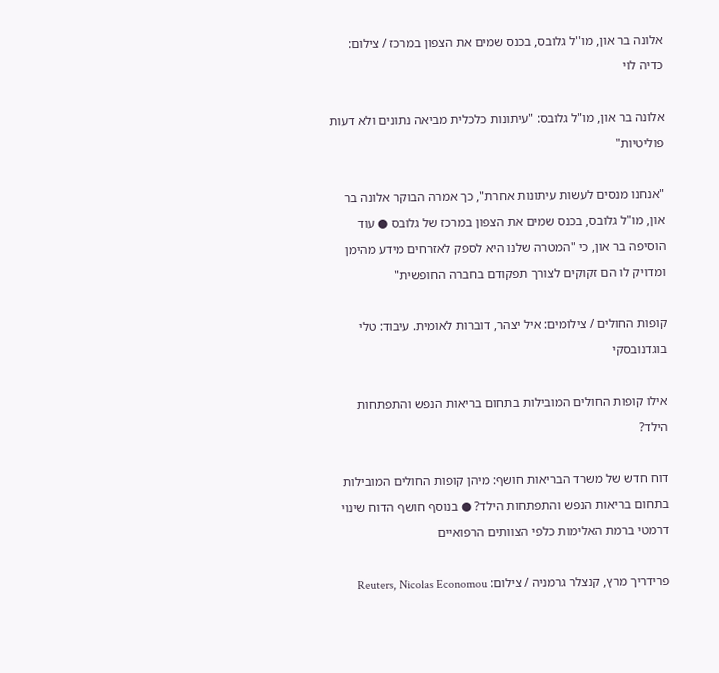אלונה בר און, מו''ל גלובס, בכנס שמים את הצפון במרכז / צילום: כדיה לוי

אלונה בר און, מו"ל גלובס: "עיתונות כלכלית מביאה נתונים ולא דעות פוליטיות"

"אנחנו מנסים לעשות עיתונות אחרת", כך אמרה הבוקר אלונה בר און, מו"ל גלובס, בכנס שמים את הצפון במרכז של גלובס ● עוד הוסיפה בר און, כי "המטרה שלנו היא לספק לאזרחים מידע מהימן ומדויק לו הם זקוקים לצורך תפקודם בחברה החופשית"

קופות החולים / צילומים: איל יצהר, דוברות לאומית. עיבוד: טלי בוגדנובסקי

אילו קופות החולים המובילות בתחום בריאות הנפש והתפתחות הילד?

דוח חדש של משרד הבריאות חושף: מיהן קופות החולים המובילות בתחום בריאות הנפש והתפתחות הילד? ● בנוסף חושף הדוח שינוי דרמטי ברמת האלימות כלפי הצוותים הרפואיים

פרידריך מרץ, קנצלר גרמניה / צילום: Reuters, Nicolas Economou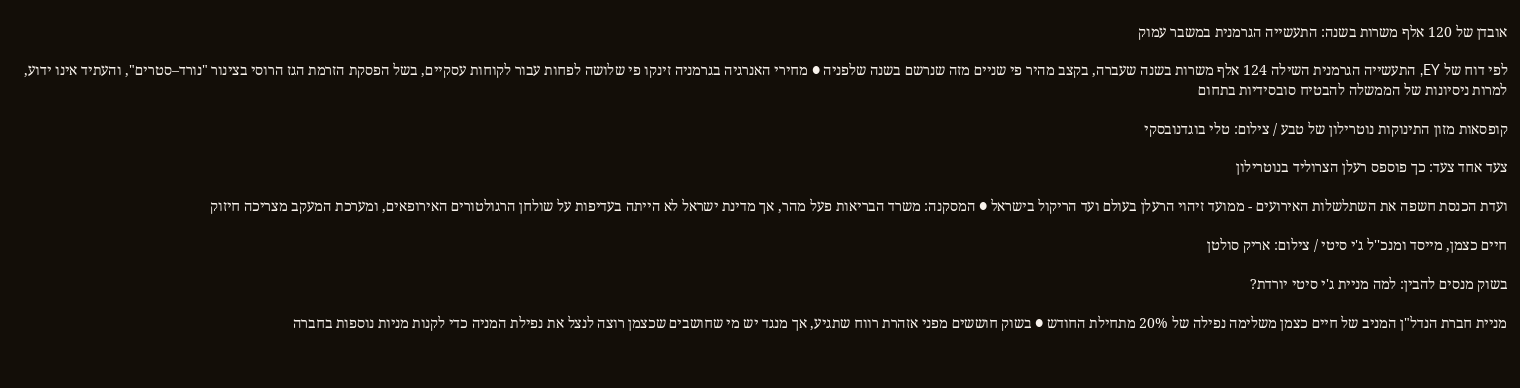אובדן של 120 אלף משרות בשנה: התעשייה הגרמנית במשבר עמוק

לפי דוח של EY, התעשייה הגרמנית השילה 124 אלף משרות בשנה שעברה, בקצב מהיר פי שניים מזה שנרשם בשנה שלפניה ● מחירי האנרגיה בגרמניה זינקו פי שלושה לפחות עבור לקוחות עסקיים, בשל הפסקת הזרמת הגז הרוסי בצינור "נורד–סטרים", והעתיד אינו ידוע, למרות ניסיונות של הממשלה להבטיח סובסידיות בתחום

קופסאות מזון התינוקות נוטרילון של טבע / צילום: טלי בוגדנובסקי

צעד אחד צעד: כך פוספס רעלן הצרוליד בנוטרילון

ועדת הכנסת חשפה את השתלשלות האירועים - ממועד זיהוי הרעלן בעולם ועד הריקול בישראל ● המסקנה: משרד הבריאות פעל מהר, אך מדינת ישראל לא הייתה בעדיפות על שולחן הרגולטורים האירופאים, ומערכת המעקב מצריכה חיזוק

חיים כצמן, מייסד ומנכ''ל ג'י סיטי / צילום: אריק סולטן

בשוק מנסים להבין: למה מניית ג'י סיטי יורדת?

מניית חברת הנדל"ן המניב של חיים כצמן משלימה נפילה של 20% מתחילת החודש ● בשוק חוששים מפני אזהרת רווח שתגיע, אך מנגד יש מי שחושבים שכצמן רוצה לנצל את נפילת המניה כדי לקנות מניות נוספות בחברה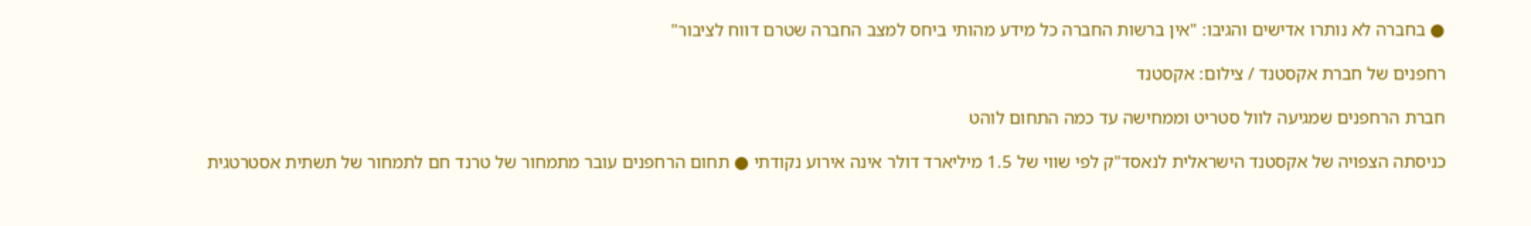● בחברה לא נותרו אדישים והגיבו: "אין ברשות החברה כל מידע מהותי ביחס למצב החברה שטרם דווח לציבור"

רחפנים של חברת אקסטנד / צילום: אקסטנד

חברת הרחפנים שמגיעה לוול סטריט וממחישה עד כמה התחום לוהט

כניסתה הצפויה של אקסטנד הישראלית לנאסד"ק לפי שווי של 1.5 מיליארד דולר אינה אירוע נקודתי ● תחום הרחפנים עובר מתמחור של טרנד חם לתמחור של תשתית אסטרטגית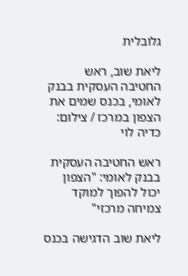גלובלית

ליאת שוב, ראש החטיבה העסקית בבנק לאומי, בכנס שמים את הצפון במרכז / צילום: כדיה לוי

ראש החטיבה העסקית בבנק לאומי: "הצפון יכול להפוך למוקד צמיחה מרכזי"

ליאת שוב הדגישה בכנס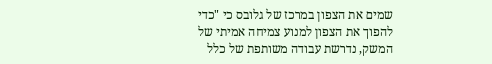שמים את הצפון במרכז של גלובס כי "כדי להפוך את הצפון למנוע צמיחה אמיתי של המשק, נדרשת עבודה משותפת של כלל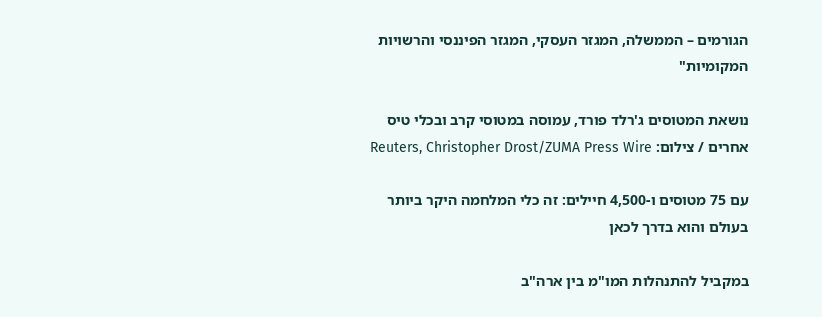הגורמים – הממשלה, המגזר העסקי, המגזר הפיננסי והרשויות המקומיות"

נושאת המטוסים ג'רלד פורד, עמוסה במטוסי קרב ובכלי טיס אחרים / צילום: Reuters, Christopher Drost/ZUMA Press Wire

עם 75 מטוסים ו-4,500 חיילים: זה כלי המלחמה היקר ביותר בעולם והוא בדרך לכאן

במקביל להתנהלות המו"מ בין ארה"ב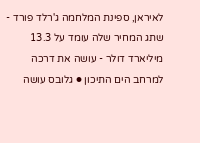לאיראן, ספינת המלחמה ג'רלד פורד - שתג המחיר שלה עומד על 13.3 מיליארד דולר - עושה את דרכה למרחב הים התיכון ● גלובס עושה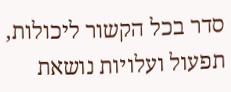סדר בכל הקשור ליכולות, תפעול ועלויות נושאת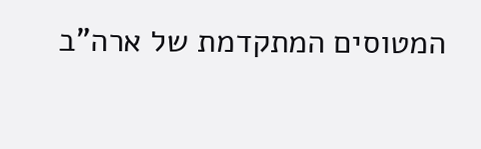המטוסים המתקדמת של ארה"ב